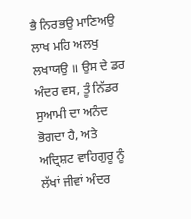ਭੈ ਨਿਰਭਉ ਮਾਣਿਅਉ ਲਾਖ ਮਹਿ ਅਲਖੁ ਲਖਾਯਉ ॥ ਉਸ ਦੇ ਡਰ ਅੰਦਰ ਵਸ, ਤੂੰ ਨਿੱਡਰ ਸੁਆਮੀ ਦਾ ਅਨੰਦ ਭੋਗਦਾ ਹੈ, ਅਤੇ ਅਦ੍ਰਿਸ਼ਟ ਵਾਹਿਗੁਰੂ ਨੂੰ ਲੱਖਾਂ ਜੀਵਾਂ ਅੰਦਰ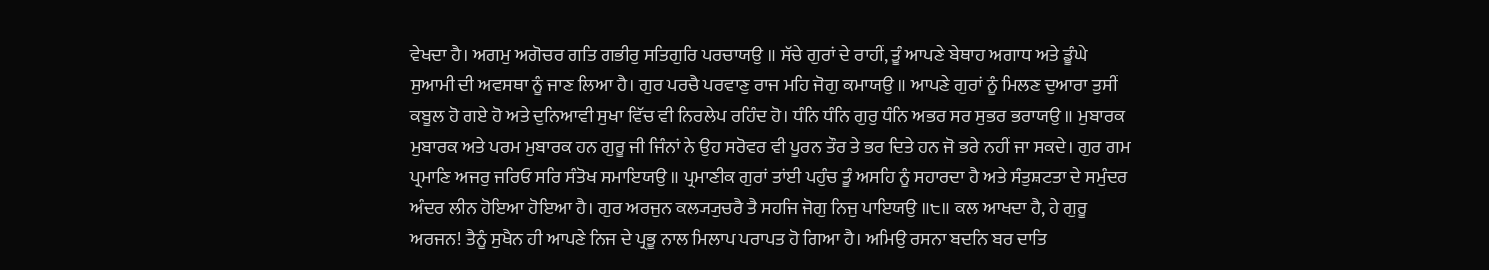ਵੇਖਦਾ ਹੈ। ਅਗਮੁ ਅਗੋਚਰ ਗਤਿ ਗਭੀਰੁ ਸਤਿਗੁਰਿ ਪਰਚਾਯਉ ॥ ਸੱਚੇ ਗੁਰਾਂ ਦੇ ਰਾਹੀਂ, ਤੂੰ ਆਪਣੇ ਬੇਥਾਹ ਅਗਾਧ ਅਤੇ ਡੂੰਘੇ ਸੁਆਮੀ ਦੀ ਅਵਸਥਾ ਨੂੰ ਜਾਣ ਲਿਆ ਹੈ। ਗੁਰ ਪਰਚੈ ਪਰਵਾਣੁ ਰਾਜ ਮਹਿ ਜੋਗੁ ਕਮਾਯਉ ॥ ਆਪਣੇ ਗੁਰਾਂ ਨੂੰ ਮਿਲਣ ਦੁਆਰਾ ਤੁਸੀਂ ਕਬੂਲ ਹੋ ਗਏ ਹੋ ਅਤੇ ਦੁਨਿਆਵੀ ਸੁਖਾ ਵਿੱਚ ਵੀ ਨਿਰਲੇਪ ਰਹਿੰਦ ਹੋ। ਧੰਨਿ ਧੰਨਿ ਗੁਰੁ ਧੰਨਿ ਅਭਰ ਸਰ ਸੁਭਰ ਭਰਾਯਉ ॥ ਮੁਬਾਰਕ ਮੁਬਾਰਕ ਅਤੇ ਪਰਮ ਮੁਬਾਰਕ ਹਨ ਗੁਰੂ ਜੀ ਜਿੰਨਾਂ ਨੇ ਉਹ ਸਰੋਵਰ ਵੀ ਪੂਰਨ ਤੌਰ ਤੇ ਭਰ ਦਿਤੇ ਹਨ ਜੋ ਭਰੇ ਨਹੀਂ ਜਾ ਸਕਦੇ। ਗੁਰ ਗਮ ਪ੍ਰਮਾਣਿ ਅਜਰੁ ਜਰਿਓ ਸਰਿ ਸੰਤੋਖ ਸਮਾਇਯਉ ॥ ਪ੍ਰਮਾਣੀਕ ਗੁਰਾਂ ਤਾਂਈ ਪਹੁੰਚ ਤੂੰ ਅਸਹਿ ਨੂੰ ਸਹਾਰਦਾ ਹੈ ਅਤੇ ਸੰਤੁਸ਼ਟਤਾ ਦੇ ਸਮੁੰਦਰ ਅੰਦਰ ਲੀਨ ਹੋਇਆ ਹੋਇਆ ਹੈ। ਗੁਰ ਅਰਜੁਨ ਕਲ੍ਯ੍ਯੁਚਰੈ ਤੈ ਸਹਜਿ ਜੋਗੁ ਨਿਜੁ ਪਾਇਯਉ ॥੮॥ ਕਲ ਆਖਦਾ ਹੈ, ਹੇ ਗੁਰੂ ਅਰਜਨ! ਤੈਨੂੰ ਸੁਖੈਨ ਹੀ ਆਪਣੇ ਨਿਜ ਦੇ ਪ੍ਰਭੂ ਨਾਲ ਮਿਲਾਪ ਪਰਾਪਤ ਹੋ ਗਿਆ ਹੈ। ਅਮਿਉ ਰਸਨਾ ਬਦਨਿ ਬਰ ਦਾਤਿ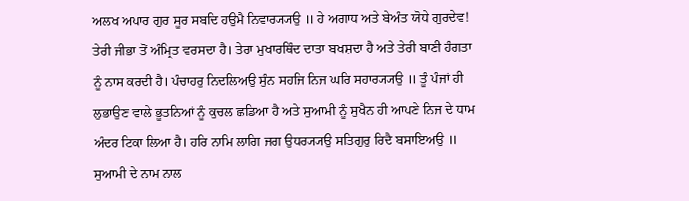ਅਲਖ ਅਪਾਰ ਗੁਰ ਸੂਰ ਸਬਦਿ ਹਉਮੈ ਨਿਵਾਰ੍ਯ੍ਯਉ ॥ ਹੇ ਅਗਾਧ ਅਤੇ ਬੇਅੰਤ ਯੋਧੇ ਗੁਰਦੇਵ! ਤੇਰੀ ਜੀਭਾ ਤੋਂ ਅੰਮ੍ਰਿਤ ਵਰਸਦਾ ਹੈ। ਤੇਰਾ ਮੁਖਾਰਥਿੰਦ ਦਾਤਾ ਬਖਸ਼ਦਾ ਹੈ ਅਤੇ ਤੇਰੀ ਬਾਣੀ ਹੰਗਤਾ ਨੂੰ ਨਾਸ ਕਰਦੀ ਹੈ। ਪੰਚਾਹਰੁ ਨਿਦਲਿਅਉ ਸੁੰਨ ਸਹਜਿ ਨਿਜ ਘਰਿ ਸਹਾਰ੍ਯ੍ਯਉ ॥ ਤੂੰ ਪੰਜਾਂ ਹੀ ਲੁਭਾਉਣ ਵਾਲੇ ਭੂਤਨਿਆਂ ਨੂੰ ਕੁਚਲ ਛਡਿਆ ਹੈ ਅਤੇ ਸੁਆਮੀ ਨੂੰ ਸੁਖੈਨ ਹੀ ਆਪਣੇ ਨਿਜ ਦੇ ਧਾਮ ਅੰਦਰ ਟਿਕਾ ਲਿਆ ਹੈ। ਹਰਿ ਨਾਮਿ ਲਾਗਿ ਜਗ ਉਧਰ੍ਯ੍ਯਉ ਸਤਿਗੁਰੁ ਰਿਦੈ ਬਸਾਇਅਉ ॥ ਸੁਆਮੀ ਦੇ ਨਾਮ ਨਾਲ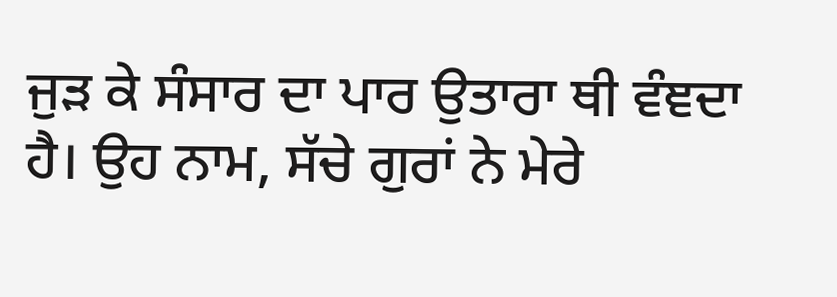ਜੁੜ ਕੇ ਸੰਸਾਰ ਦਾ ਪਾਰ ਉਤਾਰਾ ਥੀ ਵੰਞਦਾ ਹੈ। ਉਹ ਨਾਮ, ਸੱਚੇ ਗੁਰਾਂ ਨੇ ਮੇਰੇ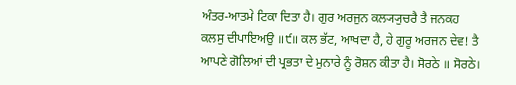ਅੰਤਰ-ਆਤਮੇ ਟਿਕਾ ਦਿਤਾ ਹੈ। ਗੁਰ ਅਰਜੁਨ ਕਲ੍ਯ੍ਯੁਚਰੈ ਤੈ ਜਨਕਹ ਕਲਸੁ ਦੀਪਾਇਅਉ ॥੯॥ ਕਲ ਭੱਟ, ਆਖਦਾ ਹੈ, ਹੇ ਗੁਰੂ ਅਰਜਨ ਦੇਵ! ਤੈ ਆਪਣੇ ਗੋਲਿਆਂ ਦੀ ਪ੍ਰਭਤਾ ਦੇ ਮੁਨਾਰੇ ਨੂੰ ਰੋਸ਼ਨ ਕੀਤਾ ਹੈ। ਸੋਰਠੇ ॥ ਸੋਰਠੇ।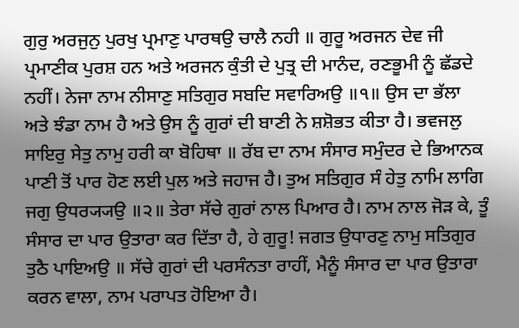ਗੁਰੁ ਅਰਜੁਨੁ ਪੁਰਖੁ ਪ੍ਰਮਾਣੁ ਪਾਰਥਉ ਚਾਲੈ ਨਹੀ ॥ ਗੁਰੂ ਅਰਜਨ ਦੇਵ ਜੀ ਪ੍ਰਮਾਣੀਕ ਪੁਰਸ਼ ਹਨ ਅਤੇ ਅਰਜਨ ਕੁੰਤੀ ਦੇ ਪੁਤ੍ਰ ਦੀ ਮਾਨੰਦ, ਰਣਭੂਮੀ ਨੂੰ ਛੱਡਦੇ ਨਹੀਂ। ਨੇਜਾ ਨਾਮ ਨੀਸਾਣੁ ਸਤਿਗੁਰ ਸਬਦਿ ਸਵਾਰਿਅਉ ॥੧॥ ਉਸ ਦਾ ਭੱਲਾ ਅਤੇ ਝੰਡਾ ਨਾਮ ਹੈ ਅਤੇ ਉਸ ਨੂੰ ਗੁਰਾਂ ਦੀ ਬਾਣੀ ਨੇ ਸ਼ਸ਼ੋਭਤ ਕੀਤਾ ਹੈ। ਭਵਜਲੁ ਸਾਇਰੁ ਸੇਤੁ ਨਾਮੁ ਹਰੀ ਕਾ ਬੋਹਿਥਾ ॥ ਰੱਬ ਦਾ ਨਾਮ ਸੰਸਾਰ ਸਮੁੰਦਰ ਦੇ ਭਿਆਨਕ ਪਾਣੀ ਤੋਂ ਪਾਰ ਹੋਣ ਲਈ ਪੁਲ ਅਤੇ ਜਹਾਜ ਹੈ। ਤੁਅ ਸਤਿਗੁਰ ਸੰ ਹੇਤੁ ਨਾਮਿ ਲਾਗਿ ਜਗੁ ਉਧਰ੍ਯ੍ਯਉ ॥੨॥ ਤੇਰਾ ਸੱਚੇ ਗੁਰਾਂ ਨਾਲ ਪਿਆਰ ਹੈ। ਨਾਮ ਨਾਲ ਜੋੜ ਕੇ, ਤੂੰ ਸੰਸਾਰ ਦਾ ਪਾਰ ਉਤਾਰਾ ਕਰ ਦਿੱਤਾ ਹੈ, ਹੇ ਗੁਰੂ! ਜਗਤ ਉਧਾਰਣੁ ਨਾਮੁ ਸਤਿਗੁਰ ਤੁਠੈ ਪਾਇਅਉ ॥ ਸੱਚੇ ਗੁਰਾਂ ਦੀ ਪਰਸੰਨਤਾ ਰਾਹੀਂ, ਮੈਨੂੰ ਸੰਸਾਰ ਦਾ ਪਾਰ ਉਤਾਰਾ ਕਰਨ ਵਾਲਾ, ਨਾਮ ਪਰਾਪਤ ਹੋਇਆ ਹੈ।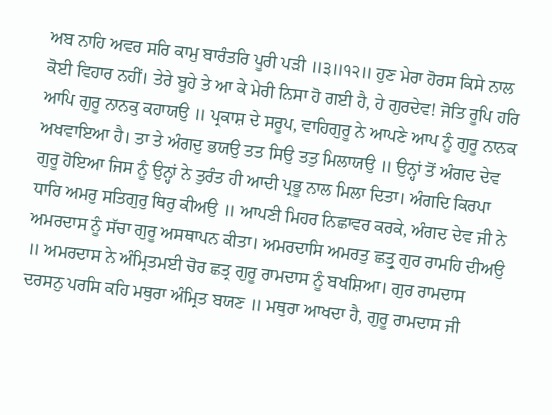ਅਬ ਨਾਹਿ ਅਵਰ ਸਰਿ ਕਾਮੁ ਬਾਰੰਤਰਿ ਪੂਰੀ ਪੜੀ ॥੩॥੧੨॥ ਹੁਣ ਮੇਰਾ ਹੋਰਸ ਕਿਸੇ ਨਾਲ ਕੋਈ ਵਿਹਾਰ ਨਹੀਂ। ਤੇਰੇ ਬੂਹੇ ਤੇ ਆ ਕੇ ਮੇਰੀ ਨਿਸਾ ਹੋ ਗਈ ਹੈ, ਹੇ ਗੁਰਦੇਵ! ਜੋਤਿ ਰੂਪਿ ਹਰਿ ਆਪਿ ਗੁਰੂ ਨਾਨਕੁ ਕਹਾਯਉ ॥ ਪ੍ਰਕਾਸ਼ ਦੇ ਸਰੂਪ, ਵਾਹਿਗੁਰੂ ਨੇ ਆਪਣੇ ਆਪ ਨੂੰ ਗੁਰੂ ਨਾਨਕ ਅਖਵਾਇਆ ਹੈ। ਤਾ ਤੇ ਅੰਗਦੁ ਭਯਉ ਤਤ ਸਿਉ ਤਤੁ ਮਿਲਾਯਉ ॥ ਉਨ੍ਹਾਂ ਤੋਂ ਅੰਗਦ ਦੇਵ ਗੁਰੂ ਹੋਇਆ ਜਿਸ ਨੂੰ ਉਨ੍ਹਾਂ ਨੇ ਤੁਰੰਤ ਹੀ ਆਦੀ ਪ੍ਰਭੂ ਨਾਲ ਮਿਲਾ ਦਿਤਾ। ਅੰਗਦਿ ਕਿਰਪਾ ਧਾਰਿ ਅਮਰੁ ਸਤਿਗੁਰੁ ਥਿਰੁ ਕੀਅਉ ॥ ਆਪਣੀ ਮਿਹਰ ਨਿਛਾਵਰ ਕਰਕੇ, ਅੰਗਦ ਦੇਵ ਜੀ ਨੇ ਅਮਰਦਾਸ ਨੂੰ ਸੱਚਾ ਗੁਰੂ ਅਸਥਾਪਨ ਕੀਤਾ। ਅਮਰਦਾਸਿ ਅਮਰਤੁ ਛਤ੍ਰੁ ਗੁਰ ਰਾਮਹਿ ਦੀਅਉ ॥ ਅਮਰਦਾਸ ਨੇ ਅੰਮ੍ਰਿਤਮਈ ਚੋਰ ਛਤ੍ਰ ਗੁਰੂ ਰਾਮਦਾਸ ਨੂੰ ਬਖਸ਼ਿਆ। ਗੁਰ ਰਾਮਦਾਸ ਦਰਸਨੁ ਪਰਸਿ ਕਹਿ ਮਥੁਰਾ ਅੰਮ੍ਰਿਤ ਬਯਣ ॥ ਮਥੁਰਾ ਆਖਦਾ ਹੈ, ਗੁਰੂ ਰਾਮਦਾਸ ਜੀ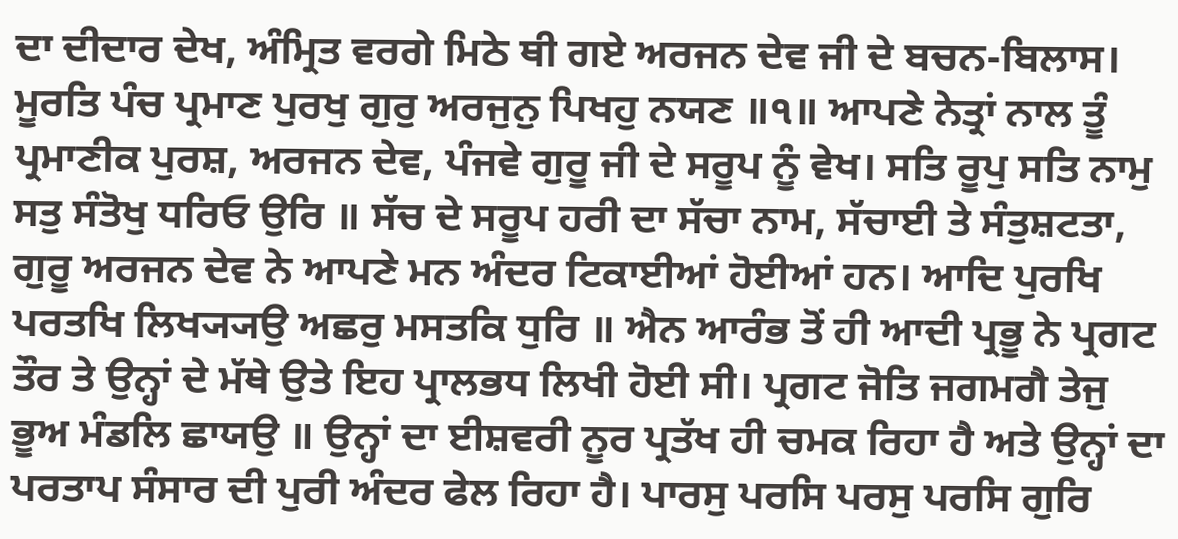ਦਾ ਦੀਦਾਰ ਦੇਖ, ਅੰਮ੍ਰਿਤ ਵਰਗੇ ਮਿਠੇ ਥੀ ਗਏ ਅਰਜਨ ਦੇਵ ਜੀ ਦੇ ਬਚਨ-ਬਿਲਾਸ। ਮੂਰਤਿ ਪੰਚ ਪ੍ਰਮਾਣ ਪੁਰਖੁ ਗੁਰੁ ਅਰਜੁਨੁ ਪਿਖਹੁ ਨਯਣ ॥੧॥ ਆਪਣੇ ਨੇਤ੍ਰਾਂ ਨਾਲ ਤੂੰ ਪ੍ਰਮਾਣੀਕ ਪੁਰਸ਼, ਅਰਜਨ ਦੇਵ, ਪੰਜਵੇ ਗੁਰੂ ਜੀ ਦੇ ਸਰੂਪ ਨੂੰ ਵੇਖ। ਸਤਿ ਰੂਪੁ ਸਤਿ ਨਾਮੁ ਸਤੁ ਸੰਤੋਖੁ ਧਰਿਓ ਉਰਿ ॥ ਸੱਚ ਦੇ ਸਰੂਪ ਹਰੀ ਦਾ ਸੱਚਾ ਨਾਮ, ਸੱਚਾਈ ਤੇ ਸੰਤੁਸ਼ਟਤਾ, ਗੁਰੂ ਅਰਜਨ ਦੇਵ ਨੇ ਆਪਣੇ ਮਨ ਅੰਦਰ ਟਿਕਾਈਆਂ ਹੋਈਆਂ ਹਨ। ਆਦਿ ਪੁਰਖਿ ਪਰਤਖਿ ਲਿਖ੍ਯ੍ਯਉ ਅਛਰੁ ਮਸਤਕਿ ਧੁਰਿ ॥ ਐਨ ਆਰੰਭ ਤੋਂ ਹੀ ਆਦੀ ਪ੍ਰਭੂ ਨੇ ਪ੍ਰਗਟ ਤੌਰ ਤੇ ਉਨ੍ਹਾਂ ਦੇ ਮੱਥੇ ਉਤੇ ਇਹ ਪ੍ਰਾਲਭਧ ਲਿਖੀ ਹੋਈ ਸੀ। ਪ੍ਰਗਟ ਜੋਤਿ ਜਗਮਗੈ ਤੇਜੁ ਭੂਅ ਮੰਡਲਿ ਛਾਯਉ ॥ ਉਨ੍ਹਾਂ ਦਾ ਈਸ਼ਵਰੀ ਨੂਰ ਪ੍ਰਤੱਖ ਹੀ ਚਮਕ ਰਿਹਾ ਹੈ ਅਤੇ ਉਨ੍ਹਾਂ ਦਾ ਪਰਤਾਪ ਸੰਸਾਰ ਦੀ ਪੁਰੀ ਅੰਦਰ ਫੇਲ ਰਿਹਾ ਹੈ। ਪਾਰਸੁ ਪਰਸਿ ਪਰਸੁ ਪਰਸਿ ਗੁਰਿ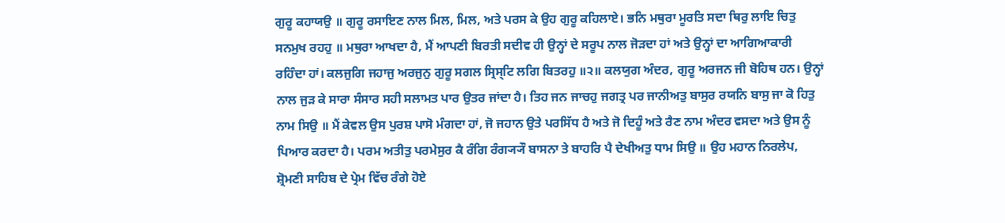ਗੁਰੂ ਕਹਾਯਉ ॥ ਗੁਰੂ ਰਸਾਇਣ ਨਾਲ ਮਿਲ, ਮਿਲ, ਅਤੇ ਪਰਸ ਕੇ ਉਹ ਗੁਰੂ ਕਹਿਲਾਏ। ਭਨਿ ਮਥੁਰਾ ਮੂਰਤਿ ਸਦਾ ਥਿਰੁ ਲਾਇ ਚਿਤੁ ਸਨਮੁਖ ਰਹਹੁ ॥ ਮਥੁਰਾ ਆਖਦਾ ਹੈ, ਮੈਂ ਆਪਣੀ ਬਿਰਤੀ ਸਦੀਵ ਹੀ ਉਨ੍ਹਾਂ ਦੇ ਸਰੂਪ ਨਾਲ ਜੋੜਦਾ ਹਾਂ ਅਤੇ ਉਨ੍ਹਾਂ ਦਾ ਆਗਿਆਕਾਰੀ ਰਹਿੰਦਾ ਹਾਂ। ਕਲਜੁਗਿ ਜਹਾਜੁ ਅਰਜੁਨੁ ਗੁਰੂ ਸਗਲ ਸ੍ਰਿਸ੍ਟਿ ਲਗਿ ਬਿਤਰਹੁ ॥੨॥ ਕਲਯੁਗ ਅੰਦਰ, ਗੁਰੂ ਅਰਜਨ ਜੀ ਬੋਹਿਥ ਹਨ। ਉਨ੍ਹਾਂ ਨਾਲ ਜੁੜ ਕੇ ਸਾਰਾ ਸੰਸਾਰ ਸਹੀ ਸਲਾਮਤ ਪਾਰ ਉਤਰ ਜਾਂਦਾ ਹੈ। ਤਿਹ ਜਨ ਜਾਚਹੁ ਜਗਤ੍ਰ ਪਰ ਜਾਨੀਅਤੁ ਬਾਸੁਰ ਰਯਨਿ ਬਾਸੁ ਜਾ ਕੋ ਹਿਤੁ ਨਾਮ ਸਿਉ ॥ ਮੈਂ ਕੇਵਲ ਉਸ ਪੁਰਸ਼ ਪਾਸੋ ਮੰਗਦਾ ਹਾਂ, ਜੋ ਜਹਾਨ ਉਤੇ ਪਰਸਿੱਧ ਹੈ ਅਤੇ ਜੋ ਦਿਹੂੰ ਅਤੇ ਰੈਣ ਨਾਮ ਅੰਦਰ ਵਸਦਾ ਅਤੇ ਉਸ ਨੂੰ ਪਿਆਰ ਕਰਦਾ ਹੈ। ਪਰਮ ਅਤੀਤੁ ਪਰਮੇਸੁਰ ਕੈ ਰੰਗਿ ਰੰਗ੍ਯ੍ਯੌ ਬਾਸਨਾ ਤੇ ਬਾਹਰਿ ਪੈ ਦੇਖੀਅਤੁ ਧਾਮ ਸਿਉ ॥ ਉਹ ਮਹਾਨ ਨਿਰਲੇਪ, ਸ਼੍ਰੋਮਣੀ ਸਾਹਿਬ ਦੇ ਪ੍ਰੇਮ ਵਿੱਚ ਰੰਗੇ ਹੋਏ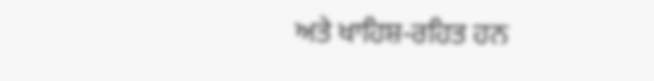ਅਤੇ ਖਾਹਿਸ਼-ਰਹਿਤ ਹਨ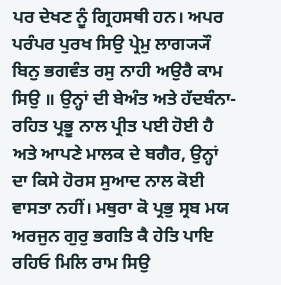ਪਰ ਦੇਖਣ ਨੂੰ ਗ੍ਰਿਹਸਥੀ ਹਨ। ਅਪਰ ਪਰੰਪਰ ਪੁਰਖ ਸਿਉ ਪ੍ਰੇਮੁ ਲਾਗ੍ਯ੍ਯੌ ਬਿਨੁ ਭਗਵੰਤ ਰਸੁ ਨਾਹੀ ਅਉਰੈ ਕਾਮ ਸਿਉ ॥ ਉਨ੍ਹਾਂ ਦੀ ਬੇਅੰਤ ਅਤੇ ਹੱਦਬੰਨਾ-ਰਹਿਤ ਪ੍ਰਭੂ ਨਾਲ ਪ੍ਰੀਤ ਪਈ ਹੋਈ ਹੈ ਅਤੇ ਆਪਣੇ ਮਾਲਕ ਦੇ ਬਗੈਰ, ਉਨ੍ਹਾਂ ਦਾ ਕਿਸੇ ਹੋਰਸ ਸੁਆਦ ਨਾਲ ਕੋਈ ਵਾਸਤਾ ਨਹੀਂ। ਮਥੁਰਾ ਕੋ ਪ੍ਰਭੁ ਸ੍ਰਬ ਮਯ ਅਰਜੁਨ ਗੁਰੁ ਭਗਤਿ ਕੈ ਹੇਤਿ ਪਾਇ ਰਹਿਓ ਮਿਲਿ ਰਾਮ ਸਿਉ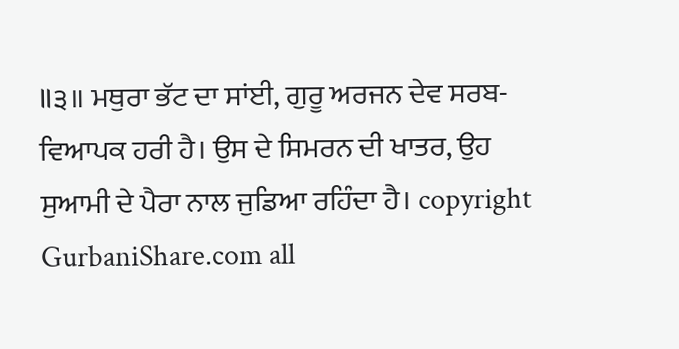॥੩॥ ਮਥੁਰਾ ਭੱਟ ਦਾ ਸਾਂਈ, ਗੁਰੂ ਅਰਜਨ ਦੇਵ ਸਰਬ-ਵਿਆਪਕ ਹਰੀ ਹੈ। ਉਸ ਦੇ ਸਿਮਰਨ ਦੀ ਖਾਤਰ, ਉਹ ਸੁਆਮੀ ਦੇ ਪੈਰਾ ਨਾਲ ਜੁਡਿਆ ਰਹਿੰਦਾ ਹੈ। copyright GurbaniShare.com all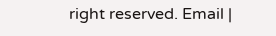right reserved. Email |